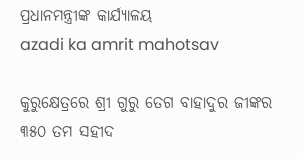ପ୍ରଧାନମନ୍ତ୍ରୀଙ୍କ କାର୍ଯ୍ୟାଳୟ
azadi ka amrit mahotsav

କୁରୁକ୍ଷେତ୍ରରେ ଶ୍ରୀ ଗୁରୁ ତେଗ ବାହାଦୁର ଜୀଙ୍କର ୩୫୦ ତମ ସହୀଦ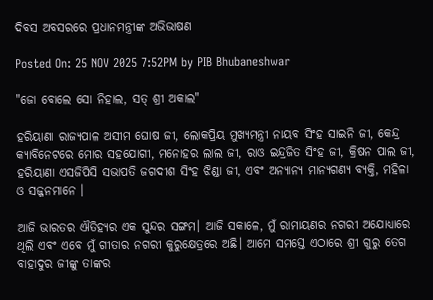ଦିବସ ଅବସରରେ ପ୍ରଧାନମନ୍ତ୍ରୀଙ୍କ ଅଭିଭାଷଣ

Posted On: 25 NOV 2025 7:52PM by PIB Bhubaneshwar

"ଜୋ ବୋଲେ ସୋ ନିହାଲ, ସତ୍ ଶ୍ରୀ ଅକାଲ"

ହରିୟାଣା ରାଜ୍ୟପାଳ ଅସୀମ ଘୋଷ ଜୀ, ଲୋକପ୍ରିୟ ମୁଖ୍ୟମନ୍ତ୍ରୀ ନାୟବ ସିଂହ ସାଇନି ଜୀ, କେନ୍ଦ୍ର କ୍ୟାବିନେଟରେ ମୋର ସହଯୋଗୀ, ମନୋହର ଲାଲ ଜୀ, ରାଓ ଇନ୍ଦ୍ରଜିତ ସିଂହ ଜୀ, କ୍ରିଷନ ପାଲ ଜୀ, ହରିୟାଣା ଏସଜିପିସି ସଭାପତି ଜଗଦୀଶ ସିଂହ ଝିଣ୍ଡା ଜୀ, ଏବଂ ଅନ୍ୟାନ୍ୟ ମାନ୍ୟଗଣ୍ୟ ବ୍ୟକ୍ତି, ମହିଳା ଓ ସଜ୍ଜନମାନେ ।

ଆଜି ଭାରତର ଐତିହ୍ୟର ଏକ ସୁନ୍ଦର ସଙ୍ଗମ। ଆଜି ସକାଳେ, ମୁଁ ରାମାୟଣର ନଗରୀ ଅଯୋଧ୍ୟାରେ ଥିଲି ଏବଂ ଏବେ ମୁଁ ଗୀତାର ନଗରୀ କୁରୁକ୍ଷେତ୍ରରେ ଅଛି। ଆମେ ସମସ୍ତେ ଏଠାରେ ଶ୍ରୀ ଗୁରୁ ତେଗ ବାହାଦୁର ଜୀଙ୍କୁ ତାଙ୍କର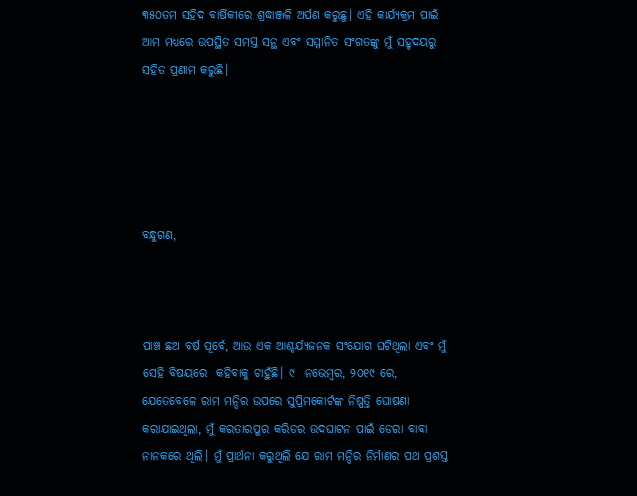୩୫୦ତମ ସହିଦ ବାର୍ଷିକୀରେ ଶ୍ରଦ୍ଧାଞ୍ଜଳି ଅର୍ପଣ କରୁଛୁ। ଏହି କାର୍ଯ୍ୟକ୍ରମ ପାଇଁ ଆମ ମଧ୍ୟରେ ଉପସ୍ଥିତ ସମସ୍ତ ସନ୍ଥ ଏବଂ ସମ୍ମାନିତ ସଂଗତଙ୍କୁ ମୁଁ ସହୃଦୟରୁ ସହିତ ପ୍ରଣାମ କରୁଛି।





ବନ୍ଧୁଗଣ,



ପାଞ୍ଚ ଛଅ ବର୍ଷ ପୂର୍ବେ, ଆଉ ଏକ ଆଶ୍ଚର୍ଯ୍ୟଜନକ ସଂଯୋଗ ଘଟିଥିଲା ଏବଂ ମୁଁ ସେହି ବିଷୟରେ  କହିବାକୁ ଚାହୁଁଛି। ୯  ନଭେମ୍ବର, ୨୦୧୯ ରେ, ଯେତେବେଳେ ରାମ ମନ୍ଦିର ଉପରେ ସୁପ୍ରିମକୋର୍ଟଙ୍କ ନିଷ୍ପତ୍ତି ଘୋଷଣା କରାଯାଇଥିଲା, ମୁଁ କରତାରପୁର କରିଡର ଉଦଘାଟନ ପାଇଁ ଡେରା ବାବା ନାନକରେ ଥିଲି। ମୁଁ ପ୍ରାର୍ଥନା କରୁଥିଲି ଯେ ରାମ ମନ୍ଦିର ନିର୍ମାଣର ପଥ ପ୍ରଶସ୍ତ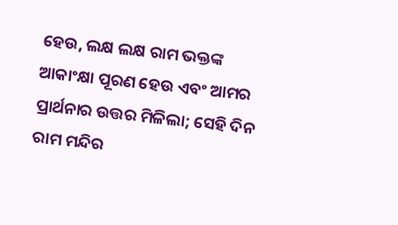ହେଉ, ଲକ୍ଷ ଲକ୍ଷ ରାମ ଭକ୍ତଙ୍କ ଆକାଂକ୍ଷା ପୂରଣ ହେଉ ଏବଂ ଆମର ପ୍ରାର୍ଥନାର ଉତ୍ତର ମିଳିଲା; ସେହି ଦିନ ରାମ ମନ୍ଦିର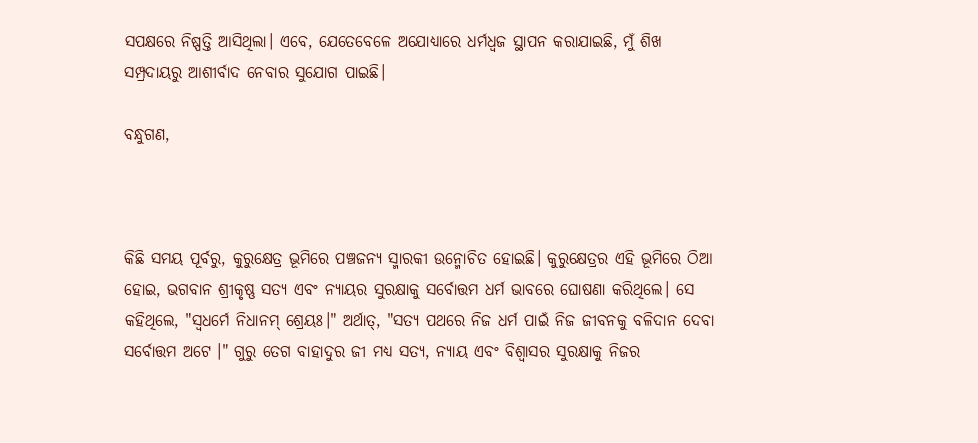ସପକ୍ଷରେ ନିଷ୍ପତ୍ତି ଆସିଥିଲା। ଏବେ, ଯେତେବେଳେ ଅଯୋଧ୍ୟାରେ ଧର୍ମଧ୍ୱଜ ସ୍ଥାପନ କରାଯାଇଛି, ମୁଁ ଶିଖ ସମ୍ପ୍ରଦାୟରୁ ଆଶୀର୍ବାଦ ନେବାର ସୁଯୋଗ ପାଇଛି।

ବନ୍ଧୁଗଣ,



କିଛି ସମୟ ପୂର୍ବରୁ, କୁରୁକ୍ଷେତ୍ର ଭୂମିରେ ପଞ୍ଚଜନ୍ୟ ସ୍ମାରକୀ ଉନ୍ମୋଚିତ ହୋଇଛି। କୁରୁକ୍ଷେତ୍ରର ଏହି ଭୂମିରେ ଠିଆ ହୋଇ, ଭଗବାନ ଶ୍ରୀକୃଷ୍ଣ ସତ୍ୟ ଏବଂ ନ୍ୟାୟର ସୁରକ୍ଷାକୁ ସର୍ବୋତ୍ତମ ଧର୍ମ ଭାବରେ ଘୋଷଣା କରିଥିଲେ। ସେ କହିଥିଲେ, "ସ୍ୱଧର୍ମେ ନିଧାନମ୍ ଶ୍ରେୟଃ।" ଅର୍ଥାତ୍, "ସତ୍ୟ ପଥରେ ନିଜ ଧର୍ମ ପାଇଁ ନିଜ ଜୀବନକୁ ବଳିଦାନ ଦେବା ସର୍ବୋତ୍ତମ ଅଟେ ।" ଗୁରୁ ତେଗ ବାହାଦୁର ଜୀ ମଧ୍ୟ ସତ୍ୟ, ନ୍ୟାୟ ଏବଂ ବିଶ୍ୱାସର ସୁରକ୍ଷାକୁ ନିଜର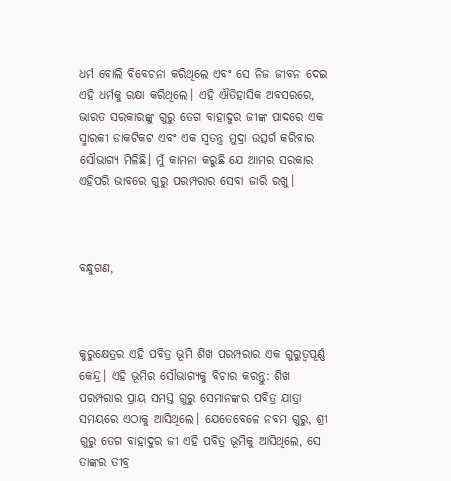ଧର୍ମ ବୋଲି ବିବେଚନା କରିଥିଲେ ଏବଂ ସେ ନିଜ ଜୀବନ ଦେଇ ଏହି ଧର୍ମକୁ ରକ୍ଷା କରିଥିଲେ। ଏହି ଐତିହାସିକ ଅବସରରେ, ଭାରତ ସରକାରଙ୍କୁ ଗୁରୁ ତେଗ ବାହାଦୁର ଜୀଙ୍କ ପାଦରେ ଏକ ସ୍ମାରକୀ ଡାକଟିକଟ ଏବଂ ଏକ ସ୍ୱତନ୍ତ୍ର ମୁଦ୍ରା ଉତ୍ସର୍ଗ କରିବାର ସୌଭାଗ୍ୟ ମିଳିଛି। ମୁଁ କାମନା କରୁଛି ଯେ ଆମର ସରକାର ଏହିପରି ଭାବରେ ଗୁରୁ ପରମ୍ପରାର ସେବା ଜାରି ରଖୁ।



ବନ୍ଧୁଗଣ,



କୁରୁକ୍ଷେତ୍ରର ଏହି ପବିତ୍ର ଭୂମି ଶିଖ ପରମ୍ପରାର ଏକ ଗୁରୁତ୍ୱପୂର୍ଣ୍ଣ କେନ୍ଦ୍ର। ଏହି ଭୂମିର ସୌଭାଗ୍ୟକୁ ବିଚାର କରନ୍ତୁ: ଶିଖ ପରମ୍ପରାର ପ୍ରାୟ ସମସ୍ତ ଗୁରୁ ସେମାନଙ୍କର ପବିତ୍ର ଯାତ୍ରା ସମୟରେ ଏଠାକୁ ଆସିଥିଲେ। ଯେତେବେଳେ ନବମ ଗୁରୁ, ଶ୍ରୀ ଗୁରୁ ତେଗ ବାହାଦୁର ଜୀ ଏହି ପବିତ୍ର ଭୂମିକୁ ଆସିଥିଲେ, ସେ ତାଙ୍କର ତୀବ୍ର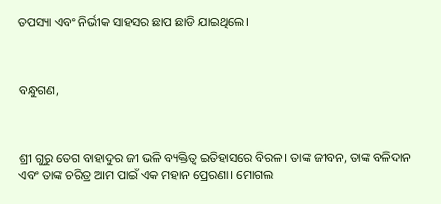ତପସ୍ୟା ଏବଂ ନିର୍ଭୀକ ସାହସର ଛାପ ଛାଡି ଯାଇଥିଲେ।



ବନ୍ଧୁଗଣ,



ଶ୍ରୀ ଗୁରୁ ତେଗ ବାହାଦୁର ଜୀ ଭଳି ବ୍ୟକ୍ତିତ୍ୱ ଇତିହାସରେ ବିରଳ। ତାଙ୍କ ଜୀବନ, ତାଙ୍କ ବଳିଦାନ ଏବଂ ତାଙ୍କ ଚରିତ୍ର ଆମ ପାଇଁ ଏକ ମହାନ ପ୍ରେରଣା। ମୋଗଲ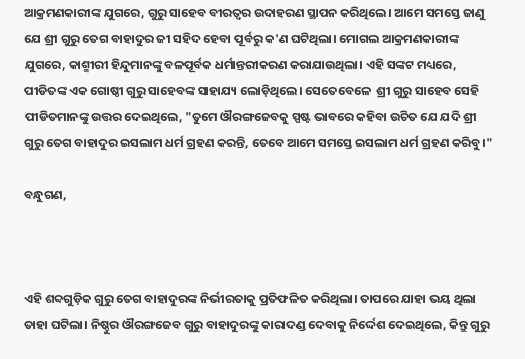ଆକ୍ରମଣକାରୀଙ୍କ ଯୁଗରେ, ଗୁରୁ ସାହେବ ବୀରତ୍ୱର ଉଦାହରଣ ସ୍ଥାପନ କରିଥିଲେ। ଆମେ ସମସ୍ତେ ଜାଣୁ ଯେ ଶ୍ରୀ ଗୁରୁ ତେଗ ବାହାଦୁର ଜୀ ସହିଦ ହେବା ପୂର୍ବରୁ କ'ଣ ଘଟିଥିଲା। ମୋଗଲ ଆକ୍ରମଣକାରୀଙ୍କ ଯୁଗରେ, କାଶ୍ମୀରୀ ହିନ୍ଦୁମାନଙ୍କୁ ବଳପୂର୍ବକ ଧର୍ମାନ୍ତରୀକରଣ କରାଯାଉଥିଲା। ଏହି ସଙ୍କଟ ମଧ୍ୟରେ, ପୀଡିତଙ୍କ ଏକ ଗୋଷ୍ଠୀ ଗୁରୁ ସାହେବଙ୍କ ସାହାଯ୍ୟ ଲୋଡ଼ିଥିଲେ। ସେତେବେଳେ  ଶ୍ରୀ ଗୁରୁ ସାହେବ ସେହି ପୀଡିତମାନଙ୍କୁ ଉତ୍ତର ଦେଇଥିଲେ, "ତୁମେ ଔରଙ୍ଗଜେବକୁ ସ୍ପଷ୍ଟ ଭାବରେ କହିବା ଉଚିତ ଯେ ଯଦି ଶ୍ରୀ ଗୁରୁ ତେଗ ବାହାଦୁର ଇସଲାମ ଧର୍ମ ଗ୍ରହଣ କରନ୍ତି, ତେବେ ଆମେ ସମସ୍ତେ ଇସଲାମ ଧର୍ମ ଗ୍ରହଣ କରିବୁ।"

ବନ୍ଧୁଗଣ,



ଏହି ଶବ୍ଦଗୁଡ଼ିକ ଗୁରୁ ତେଗ ବାହାଦୁରଙ୍କ ନିର୍ଭୀରତାକୁ ପ୍ରତିଫଳିତ କରିଥିଲା। ତାପରେ ଯାହା ଭୟ ଥିଲା ତାହା ଘଟିଲା। ନିଷ୍ଠୁର ଔରଙ୍ଗଜେବ ଗୁରୁ ବାହାଦୁରଙ୍କୁ କାରାଦଣ୍ଡ ଦେବାକୁ ନିର୍ଦ୍ଦେଶ ଦେଇଥିଲେ, କିନ୍ତୁ ଗୁରୁ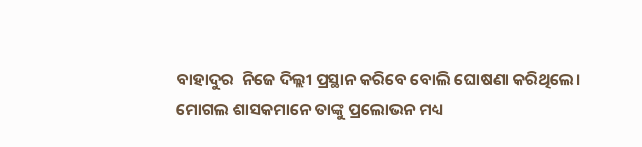ବାହାଦୁର  ନିଜେ ଦିଲ୍ଲୀ ପ୍ରସ୍ଥାନ କରିବେ ବୋଲି ଘୋଷଣା କରିଥିଲେ। ମୋଗଲ ଶାସକମାନେ ତାଙ୍କୁ ପ୍ରଲୋଭନ ମଧ୍ୟ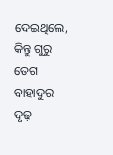ଦେଇଥିଲେ, କିନ୍ତୁ ଗୁରୁ ତେଗ ବାହାଦୁର ଦୃଢ଼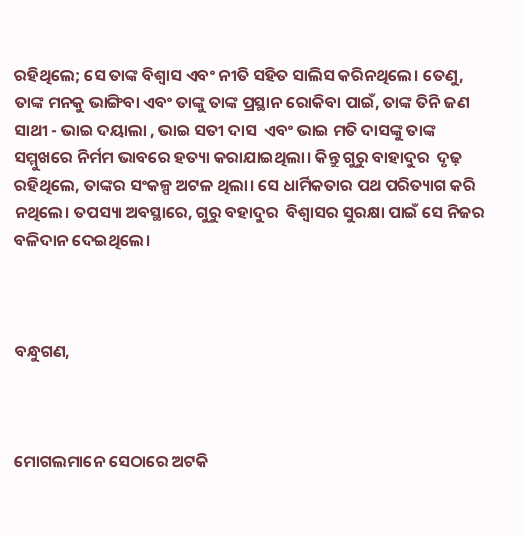ରହିଥିଲେ; ସେ ତାଙ୍କ ବିଶ୍ୱାସ ଏବଂ ନୀତି ସହିତ ସାଲିସ କରିନଥିଲେ। ତେଣୁ, ତାଙ୍କ ମନକୁ ଭାଙ୍ଗିବା ଏବଂ ତାଙ୍କୁ ତାଙ୍କ ପ୍ରସ୍ଥାନ ରୋକିବା ପାଇଁ, ତାଙ୍କ ତିନି ଜଣ ସାଥୀ - ଭାଇ ଦୟାଲା , ଭାଇ ସତୀ ଦାସ  ଏବଂ ଭାଇ ମତି ଦାସଙ୍କୁ ତାଙ୍କ ସମ୍ମୁଖରେ ନିର୍ମମ ଭାବରେ ହତ୍ୟା କରାଯାଇଥିଲା। କିନ୍ତୁ ଗୁରୁ ବାହାଦୁର  ଦୃଢ଼ ରହିଥିଲେ, ତାଙ୍କର ସଂକଳ୍ପ ଅଟଳ ଥିଲା। ସେ ଧାର୍ମିକତାର ପଥ ପରିତ୍ୟାଗ କରି ନଥିଲେ। ତପସ୍ୟା ଅବସ୍ଥାରେ, ଗୁରୁ ବହାଦୁର  ବିଶ୍ୱାସର ସୁରକ୍ଷା ପାଇଁ ସେ ନିଜର ବଳିଦାନ ଦେଇଥିଲେ।



ବନ୍ଧୁଗଣ,



ମୋଗଲମାନେ ସେଠାରେ ଅଟକି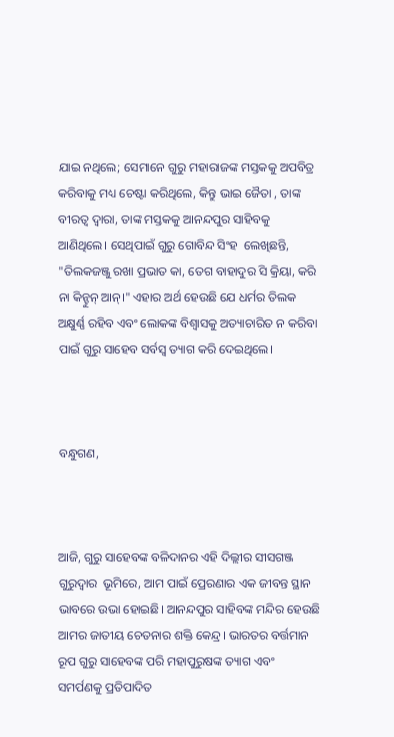ଯାଇ ନଥିଲେ; ସେମାନେ ଗୁରୁ ମହାରାଜଙ୍କ ମସ୍ତକକୁ ଅପବିତ୍ର କରିବାକୁ ମଧ୍ୟ ଚେଷ୍ଟା କରିଥିଲେ, କିନ୍ତୁ ଭାଇ ଜୈତା , ତାଙ୍କ ବୀରତ୍ୱ ଦ୍ୱାରା, ତାଙ୍କ ମସ୍ତକକୁ ଆନନ୍ଦପୁର ସାହିବକୁ ଆଣିଥିଲେ। ସେଥିପାଇଁ ଗୁରୁ ଗୋବିନ୍ଦ ସିଂହ  ଲେଖିଛନ୍ତି, "ତିଲକଜଞ୍ଜୁ ରଖା ପ୍ରଭାତ କା, ତେଗ ବାହାଦୁର ସି କ୍ରିୟା, କରି ନା କିନ୍ହୁନ୍ ଆନ୍।" ଏହାର ଅର୍ଥ ହେଉଛି ଯେ ଧର୍ମର ତିଲକ ଅକ୍ଷୁର୍ଣ୍ଣ ରହିବ ଏବଂ ଲୋକଙ୍କ ବିଶ୍ୱାସକୁ ଅତ୍ୟାଚାରିତ ନ କରିବା ପାଇଁ ଗୁରୁ ସାହେବ ସର୍ବସ୍ୱ ତ୍ୟାଗ କରି ଦେଇଥିଲେ।



ବନ୍ଧୁଗଣ,



ଆଜି, ଗୁରୁ ସାହେବଙ୍କ ବଳିଦାନର ଏହି ଦିଲ୍ଲୀର ସୀସଗଞ୍ଜ ଗୁରୁଦ୍ୱାର  ଭୂମିରେ, ଆମ ପାଇଁ ପ୍ରେରଣାର ଏକ ଜୀବନ୍ତ ସ୍ଥାନ ଭାବରେ ଉଭା ହୋଇଛି। ଆନନ୍ଦପୁର ସାହିବଙ୍କ ମନ୍ଦିର ହେଉଛି ଆମର ଜାତୀୟ ଚେତନାର ଶକ୍ତି କେନ୍ଦ୍ର। ଭାରତର ବର୍ତ୍ତମାନ ରୂପ ଗୁରୁ ସାହେବଙ୍କ ପରି ମହାପୁରୁଷଙ୍କ ତ୍ୟାଗ ଏବଂ ସମର୍ପଣକୁ ପ୍ରତିପାଦିତ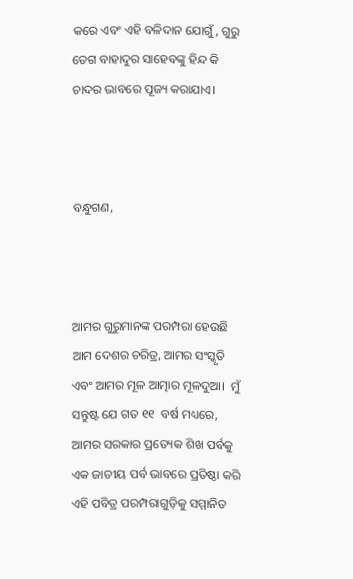କରେ ଏବଂ ଏହି ବଳିଦାନ ଯୋଗୁଁ, ଗୁରୁ ତେଗ ବାହାଦୁର ସାହେବଙ୍କୁ ହିନ୍ଦ କି  ଚାଦର ଭାବରେ ପୂଜ୍ୟ କରାଯାଏ।



ବନ୍ଧୁଗଣ,



ଆମର ଗୁରୁମାନଙ୍କ ପରମ୍ପରା ହେଉଛି ଆମ ଦେଶର ଚରିତ୍ର, ଆମର ସଂସ୍କୃତି ଏବଂ ଆମର ମୂଳ ଆତ୍ମାର ମୂଳଦୁଆ।  ମୁଁ ସନ୍ତୁଷ୍ଟ ଯେ ଗତ ୧୧  ବର୍ଷ ମଧ୍ୟରେ, ଆମର ସରକାର ପ୍ରତ୍ୟେକ ଶିଖ ପର୍ବକୁ ଏକ ଜାତୀୟ ପର୍ବ ଭାବରେ ପ୍ରତିଷ୍ଠା କରି ଏହି ପବିତ୍ର ପରମ୍ପରାଗୁଡ଼ିକୁ ସମ୍ମାନିତ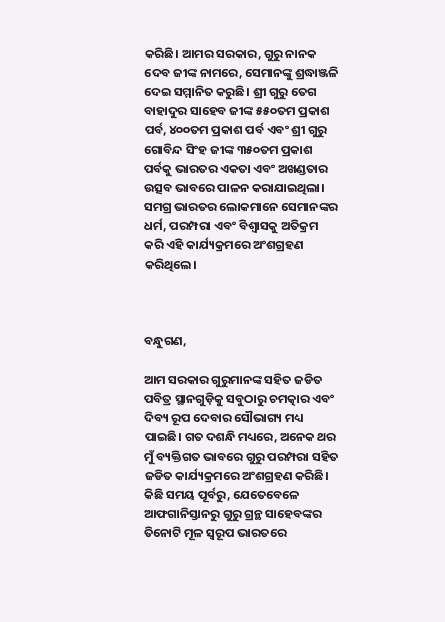କରିଛି। ଆମର ସରକାର, ଗୁରୁ ନାନକ ଦେବ ଜୀଙ୍କ ନାମରେ, ସେମାନଙ୍କୁ ଶ୍ରଦ୍ଧାଞ୍ଜଳି ଦେଇ ସମ୍ମାନିତ କରୁଛି। ଶ୍ରୀ ଗୁରୁ ତେଗ ବାହାଦୁର ସାହେବ ଜୀଙ୍କ ୫୫୦ତମ ପ୍ରକାଶ ପର୍ବ, ୪୦୦ତମ ପ୍ରକାଶ ପର୍ବ ଏବଂ ଶ୍ରୀ ଗୁରୁ ଗୋବିନ୍ଦ ସିଂହ ଜୀଙ୍କ ୩୫୦ତମ ପ୍ରକାଶ ପର୍ବକୁ ଭାରତର ଏକତା ଏବଂ ଅଖଣ୍ଡତାର ଉତ୍ସବ ଭାବରେ ପାଳନ କରାଯାଇଥିଲା। ସମଗ୍ର ଭାରତର ଲୋକମାନେ ସେମାନଙ୍କର ଧର୍ମ, ପରମ୍ପରା ଏବଂ ବିଶ୍ୱାସକୁ ଅତିକ୍ରମ କରି ଏହି କାର୍ଯ୍ୟକ୍ରମରେ ଅଂଶଗ୍ରହଣ କରିଥିଲେ।



ବନ୍ଧୁଗଣ,

ଆମ ସରକାର ଗୁରୁମାନଙ୍କ ସହିତ ଜଡିତ ପବିତ୍ର ସ୍ଥାନଗୁଡ଼ିକୁ ସବୁଠାରୁ ଚମତ୍କାର ଏବଂ ଦିବ୍ୟ ରୂପ ଦେବାର ସୌଭାଗ୍ୟ ମଧ୍ୟ ପାଇଛି। ଗତ ଦଶନ୍ଧି ମଧ୍ୟରେ, ଅନେକ ଥର ମୁଁ ବ୍ୟକ୍ତିଗତ ଭାବରେ ଗୁରୁ ପରମ୍ପରା ସହିତ ଜଡିତ କାର୍ଯ୍ୟକ୍ରମରେ ଅଂଶଗ୍ରହଣ କରିଛି। କିଛି ସମୟ ପୂର୍ବରୁ, ଯେତେବେଳେ ଆଫଗାନିସ୍ତାନରୁ ଗୁରୁ ଗ୍ରନ୍ଥ ସାହେବଙ୍କର ତିନୋଟି ମୂଳ ସ୍ୱରୂପ ଭାରତରେ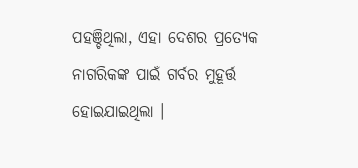ପହଞ୍ଚିଥିଲା, ଏହା ଦେଶର ପ୍ରତ୍ୟେକ ନାଗରିକଙ୍କ ପାଇଁ ଗର୍ବର ମୁହୂର୍ତ୍ତ ହୋଇଯାଇଥିଲା ।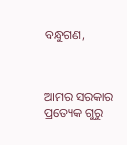ବନ୍ଧୁଗଣ,



ଆମର ସରକାର ପ୍ରତ୍ୟେକ ଗୁରୁ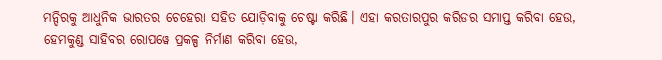ମନ୍ଦିରକୁ ଆଧୁନିକ ଭାରତର ଚେହେରା ସହିତ ଯୋଡ଼ିବାକୁ ଚେଷ୍ଟା କରିଛି। ଏହା କରତାରପୁର କରିଡର ସମାପ୍ତ କରିବା ହେଉ, ହେମକୁଣ୍ଡ ସାହିବର ରୋପୱେ ପ୍ରକଳ୍ପ ନିର୍ମାଣ କରିବା ହେଉ,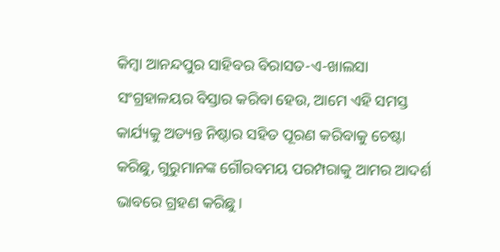କିମ୍ବା ଆନନ୍ଦପୁର ସାହିବର ବିରାସତ-ଏ-ଖାଲସା ସଂଗ୍ରହାଳୟର ବିସ୍ତାର କରିବା ହେଉ, ଆମେ ଏହି ସମସ୍ତ କାର୍ଯ୍ୟକୁ ଅତ୍ୟନ୍ତ ନିଷ୍ଠାର ସହିତ ପୂରଣ କରିବାକୁ ଚେଷ୍ଟା କରିଛୁ, ଗୁରୁମାନଙ୍କ ଗୌରବମୟ ପରମ୍ପରାକୁ ଆମର ଆଦର୍ଶ ଭାବରେ ଗ୍ରହଣ କରିଛୁ।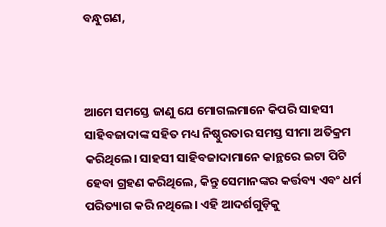ବନ୍ଧୁଗଣ,



ଆମେ ସମସ୍ତେ ଜାଣୁ ଯେ ମୋଗଲମାନେ କିପରି ସାହସୀ ସାହିବଜାଦାଙ୍କ ସହିତ ମଧ୍ୟ ନିଷ୍ଠୁରତାର ସମସ୍ତ ସୀମା ଅତିକ୍ରମ କରିଥିଲେ। ସାହସୀ ସାହିବଜାଦାମାନେ କାନ୍ଥରେ ଇଟା ପିଟି ହେବା ଗ୍ରହଣ କରିଥିଲେ, କିନ୍ତୁ ସେମାନଙ୍କର କର୍ତ୍ତବ୍ୟ ଏବଂ ଧର୍ମ ପରିତ୍ୟାଗ କରି ନଥିଲେ। ଏହି ଆଦର୍ଶଗୁଡ଼ିକୁ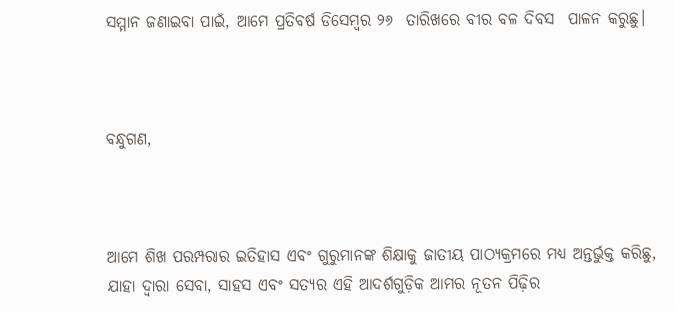ସମ୍ମାନ ଜଣାଇବା ପାଇଁ, ଆମେ ପ୍ରତିବର୍ଷ ଡିସେମ୍ବର ୨୬  ତାରିଖରେ ବୀର ବଳ ଦିବସ  ପାଳନ କରୁଛୁ।



ବନ୍ଧୁଗଣ,



ଆମେ ଶିଖ ପରମ୍ପରାର ଇତିହାସ ଏବଂ ଗୁରୁମାନଙ୍କ ଶିକ୍ଷାକୁ ଜାତୀୟ ପାଠ୍ୟକ୍ରମରେ ମଧ୍ୟ ଅନ୍ତର୍ଭୁକ୍ତ କରିଛୁ, ଯାହା ଦ୍ଵାରା ସେବା, ସାହସ ଏବଂ ସତ୍ୟର ଏହି ଆଦର୍ଶଗୁଡ଼ିକ ଆମର ନୂତନ ପିଢ଼ିର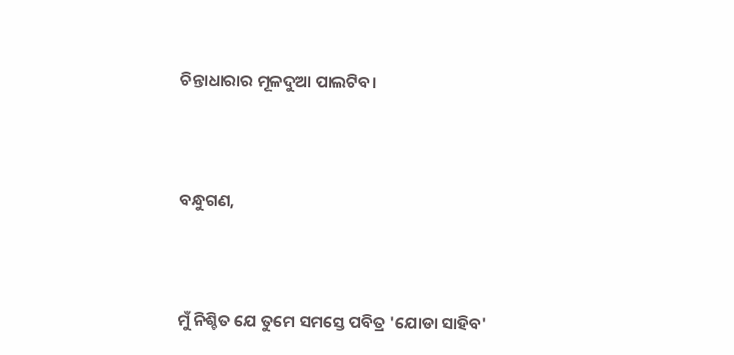ଚିନ୍ତାଧାରାର ମୂଳଦୁଆ ପାଲଟିବ।



ବନ୍ଧୁଗଣ,



ମୁଁ ନିଶ୍ଚିତ ଯେ ତୁମେ ସମସ୍ତେ ପବିତ୍ର 'ଯୋଡା ସାହିବ'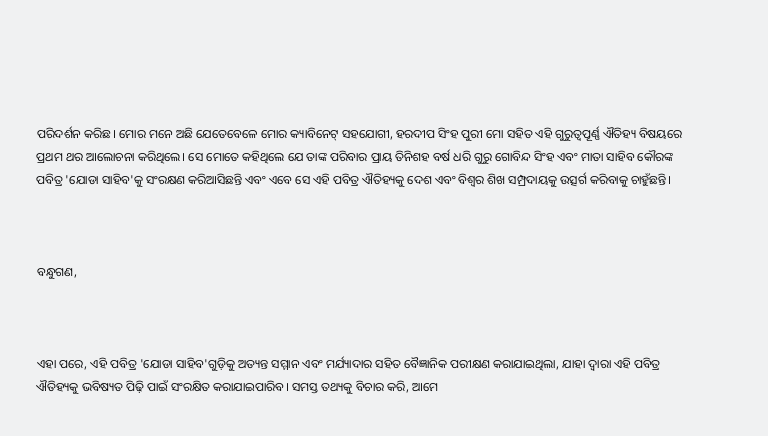ପରିଦର୍ଶନ କରିଛ। ମୋର ମନେ ଅଛି ଯେତେବେଳେ ମୋର କ୍ୟାବିନେଟ୍ ସହଯୋଗୀ, ହରଦୀପ ସିଂହ ପୁରୀ ମୋ ସହିତ ଏହି ଗୁରୁତ୍ୱପୂର୍ଣ୍ଣ ଐତିହ୍ୟ ବିଷୟରେ ପ୍ରଥମ ଥର ଆଲୋଚନା କରିଥିଲେ। ସେ ମୋତେ କହିଥିଲେ ଯେ ତାଙ୍କ ପରିବାର ପ୍ରାୟ ତିନିଶହ ବର୍ଷ ଧରି ଗୁରୁ ଗୋବିନ୍ଦ ସିଂହ ଏବଂ ମାତା ସାହିବ କୌରଙ୍କ ପବିତ୍ର 'ଯୋଡା ସାହିବ'କୁ ସଂରକ୍ଷଣ କରିଆସିଛନ୍ତି ଏବଂ ଏବେ ସେ ଏହି ପବିତ୍ର ଐତିହ୍ୟକୁ ଦେଶ ଏବଂ ବିଶ୍ୱର ଶିଖ ସମ୍ପ୍ରଦାୟକୁ ଉତ୍ସର୍ଗ କରିବାକୁ ଚାହୁଁଛନ୍ତି।



ବନ୍ଧୁଗଣ,



ଏହା ପରେ, ଏହି ପବିତ୍ର 'ଯୋଡା ସାହିବ'ଗୁଡ଼ିକୁ ଅତ୍ୟନ୍ତ ସମ୍ମାନ ଏବଂ ମର୍ଯ୍ୟାଦାର ସହିତ ବୈଜ୍ଞାନିକ ପରୀକ୍ଷଣ କରାଯାଇଥିଲା, ଯାହା ଦ୍ଵାରା ଏହି ପବିତ୍ର ଐତିହ୍ୟକୁ ଭବିଷ୍ୟତ ପିଢ଼ି ପାଇଁ ସଂରକ୍ଷିତ କରାଯାଇପାରିବ। ସମସ୍ତ ତଥ୍ୟକୁ ବିଚାର କରି, ଆମେ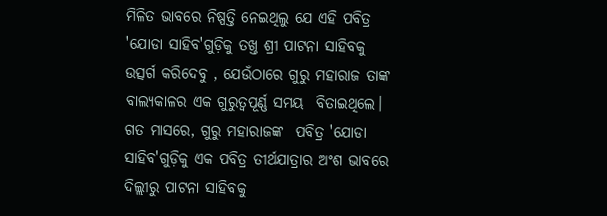ମିଳିତ ଭାବରେ ନିଷ୍ପତ୍ତି ନେଇଥିଲୁ ଯେ ଏହି ପବିତ୍ର 'ଯୋଡା ସାହିବ'ଗୁଡ଼ିକୁ ତଖ୍ତ ଶ୍ରୀ ପାଟନା ସାହିବକୁ ଉତ୍ସର୍ଗ କରିଦେବୁ , ଯେଉଁଠାରେ ଗୁରୁ ମହାରାଜ ତାଙ୍କ ବାଲ୍ୟକାଳର ଏକ ଗୁରୁତ୍ୱପୂର୍ଣ୍ଣ ସମୟ  ବିତାଇଥିଲେ। ଗତ ମାସରେ, ଗୁରୁ ମହାରାଜଙ୍କ  ପବିତ୍ର 'ଯୋଡା ସାହିବ'ଗୁଡ଼ିକୁ ଏକ ପବିତ୍ର ତୀର୍ଥଯାତ୍ରାର ଅଂଶ ଭାବରେ ଦିଲ୍ଲୀରୁ ପାଟନା ସାହିବକୁ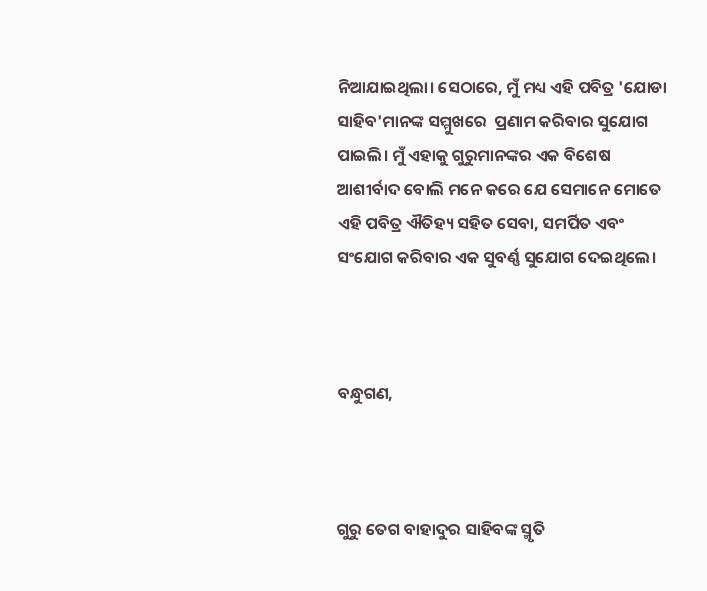ନିଆଯାଇଥିଲା। ସେଠାରେ, ମୁଁ ମଧ୍ୟ ଏହି ପବିତ୍ର 'ଯୋଡା ସାହିବ'ମାନଙ୍କ ସମ୍ମୁଖରେ  ପ୍ରଣାମ କରିବାର ସୁଯୋଗ ପାଇଲି। ମୁଁ ଏହାକୁ ଗୁରୁମାନଙ୍କର ଏକ ବିଶେଷ ଆଶୀର୍ବାଦ ବୋଲି ମନେ କରେ ଯେ ସେମାନେ ମୋତେ ଏହି ପବିତ୍ର ଐତିହ୍ୟ ସହିତ ସେବା, ସମର୍ପିତ ଏବଂ ସଂଯୋଗ କରିବାର ଏକ ସୁବର୍ଣ୍ଣ ସୁଯୋଗ ଦେଇଥିଲେ।



ବନ୍ଧୁଗଣ,



ଗୁରୁ ତେଗ ବାହାଦୁର ସାହିବଙ୍କ ସ୍ମୃତି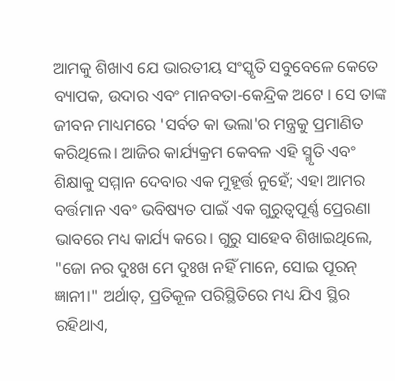ଆମକୁ ଶିଖାଏ ଯେ ଭାରତୀୟ ସଂସ୍କୃତି ସବୁବେଳେ କେତେ ବ୍ୟାପକ, ଉଦାର ଏବଂ ମାନବତା-କେନ୍ଦ୍ରିକ ଅଟେ । ସେ ତାଙ୍କ ଜୀବନ ମାଧ୍ୟମରେ 'ସର୍ବତ କା ଭଲା'ର ମନ୍ତ୍ରକୁ ପ୍ରମାଣିତ କରିଥିଲେ। ଆଜିର କାର୍ଯ୍ୟକ୍ରମ କେବଳ ଏହି ସ୍ମୃତି ଏବଂ ଶିକ୍ଷାକୁ ସମ୍ମାନ ଦେବାର ଏକ ମୁହୂର୍ତ୍ତ ନୁହେଁ; ଏହା ଆମର ବର୍ତ୍ତମାନ ଏବଂ ଭବିଷ୍ୟତ ପାଇଁ ଏକ ଗୁରୁତ୍ୱପୂର୍ଣ୍ଣ ପ୍ରେରଣା ଭାବରେ ମଧ୍ୟ କାର୍ଯ୍ୟ କରେ। ଗୁରୁ ସାହେବ ଶିଖାଇଥିଲେ, "ଜୋ ନର ଦୁଃଖ ମେ ଦୁଃଖ ନହିଁ ମାନେ, ସୋଇ ପୂରନ୍ ଜ୍ଞାନୀ।" ଅର୍ଥାତ୍, ପ୍ରତିକୂଳ ପରିସ୍ଥିତିରେ ମଧ୍ୟ ଯିଏ ସ୍ଥିର ରହିଥାଏ,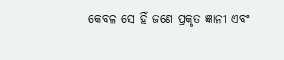କେବଳ ସେ ହିଁ ଜଣେ ପ୍ରକୃତ ଜ୍ଞାନୀ ଏବଂ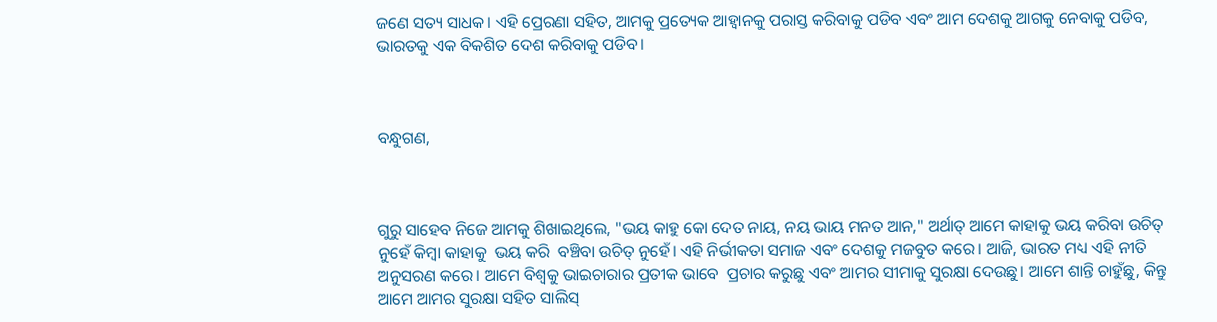ଜଣେ ସତ୍ୟ ସାଧକ। ଏହି ପ୍ରେରଣା ସହିତ, ଆମକୁ ପ୍ରତ୍ୟେକ ଆହ୍ବାନକୁ ପରାସ୍ତ କରିବାକୁ ପଡିବ ଏବଂ ଆମ ଦେଶକୁ ଆଗକୁ ନେବାକୁ ପଡିବ, ଭାରତକୁ ଏକ ବିକଶିତ ଦେଶ କରିବାକୁ ପଡିବ।



ବନ୍ଧୁଗଣ,



ଗୁରୁ ସାହେବ ନିଜେ ଆମକୁ ଶିଖାଇଥିଲେ, "ଭୟ କାହୁ କୋ ଦେତ ନାୟ, ନୟ ଭାୟ ମନତ ଆନ," ଅର୍ଥାତ୍ ଆମେ କାହାକୁ ଭୟ କରିବା ଉଚିତ୍ ନୁହେଁ କିମ୍ବା କାହାକୁ  ଭୟ କରି  ବଞ୍ଚିବା ଉଚିତ୍ ନୁହେଁ। ଏହି ନିର୍ଭୀକତା ସମାଜ ଏବଂ ଦେଶକୁ ମଜବୁତ କରେ। ଆଜି, ଭାରତ ମଧ୍ୟ ଏହି ନୀତି ଅନୁସରଣ କରେ। ଆମେ ବିଶ୍ୱକୁ ଭାଇଚାରାର ପ୍ରତୀକ ଭାବେ  ପ୍ରଚାର କରୁଛୁ ଏବଂ ଆମର ସୀମାକୁ ସୁରକ୍ଷା ଦେଉଛୁ। ଆମେ ଶାନ୍ତି ଚାହୁଁଛୁ, କିନ୍ତୁ ଆମେ ଆମର ସୁରକ୍ଷା ସହିତ ସାଲିସ୍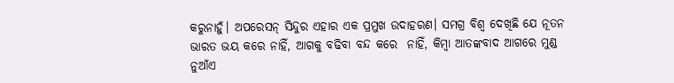କରୁନାହୁଁ। ଅପରେସନ୍ ସିନ୍ଦୁର ଏହାର ଏକ ପ୍ରମୁଖ ଉଦାହରଣ। ସମଗ୍ର ବିଶ୍ୱ ଦେଖିଛି ଯେ ନୂତନ ଭାରତ ଭୟ କରେ ନାହିଁ, ଆଗକୁ ବଢିବା ବନ୍ଦ କରେ  ନାହିଁ, କିମ୍ବା ଆତଙ୍କବାଦ ଆଗରେ ମୁଣ୍ଡ ନୁଆଁଏ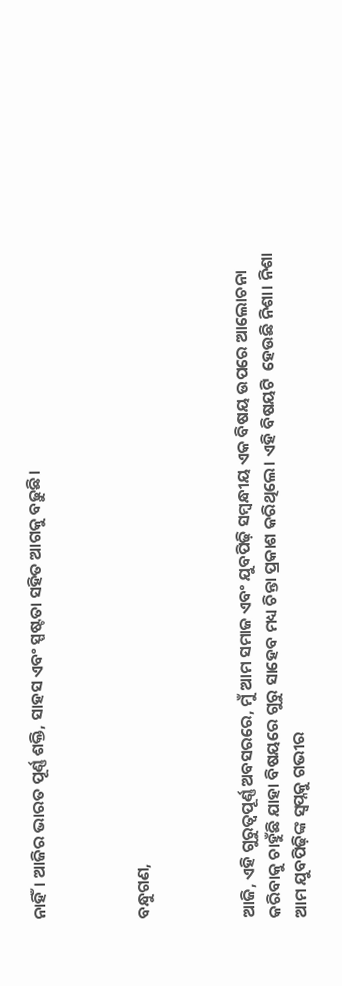ନାହିଁ। ଆଜିର ଭାରତ ପୂର୍ଣ୍ଣ ଶକ୍ତି, ସାହସ ଏବଂ ସ୍ପଷ୍ଟତା ସହିତ ଆଗକୁ ବଢ଼ୁଛି।



ବନ୍ଧୁଗଣ,



ଆଜି, ଏହି ଗୁରୁତ୍ୱପୂର୍ଣ୍ଣ ଅବସରରେ, ମୁଁ ଆମ ସମାଜ ଏବଂ ଯୁବପିଢ଼ି ସମ୍ବନ୍ଧୀୟ ଏକ ବିଷୟ ଉପରେ ଆଲୋଚନା କରିବାକୁ ଚାହୁଁଛି ଯାହା ବିଷୟରେ ଗୁରୁ ସାହେବ ମଧ୍ୟ ଚିନ୍ତା ପ୍ରକାଶ କରିଥିଲେ। ଏହି ବିଷୟଟି  ହେଉଛି ନିଶା। ନିଶା ଆମ ଯୁବପିଢ଼ିଙ୍କ ସ୍ୱପ୍ନକୁ ଗଭୀର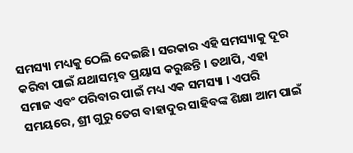ସମସ୍ୟା ମଧ୍ୟକୁ ଠେଲି ଦେଇଛି। ସରକାର ଏହି ସମସ୍ୟାକୁ ଦୂର କରିବା ପାଇଁ ଯଥାସମ୍ଭବ ପ୍ରୟାସ କରୁଛନ୍ତି । ତଥାପି, ଏହା ସମାଜ ଏବଂ ପରିବାର ପାଇଁ ମଧ୍ୟ ଏକ ସମସ୍ୟା । ଏପରି ସମୟରେ, ଶ୍ରୀ ଗୁରୁ ତେଗ ବାହାଦୁର ସାହିବଙ୍କ ଶିକ୍ଷା ଆମ ପାଇଁ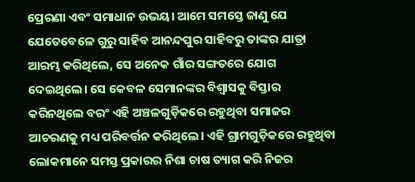ପ୍ରେରଣା ଏବଂ ସମାଧାନ ଉଭୟ। ଆମେ ସମସ୍ତେ ଜାଣୁ ଯେ ଯେତେବେଳେ ଗୁରୁ ସାହିବ ଆନନ୍ଦପୁର ସାହିବରୁ ତାଙ୍କର ଯାତ୍ରା ଆରମ୍ଭ କରିଥିଲେ, ସେ ଅନେକ ଗାଁର ସଙ୍ଗତରେ ଯୋଗ ଦେଇଥିଲେ। ସେ କେବଳ ସେମାନଙ୍କର ବିଶ୍ୱାସକୁ ବିସ୍ତାର କରିନଥିଲେ ବରଂ ଏହି ଅଞ୍ଚଳଗୁଡ଼ିକରେ ରହୁଥିବା ସମାଜର ଆଚରଣକୁ ମଧ୍ୟ ପରିବର୍ତ୍ତନ କରିଥିଲେ। ଏହି ଗ୍ରାମଗୁଡ଼ିକରେ ରହୁଥିବା ଲୋକମାନେ ସମସ୍ତ ପ୍ରକାରର ନିଶା ଚାଷ ତ୍ୟାଗ କରି ନିଜର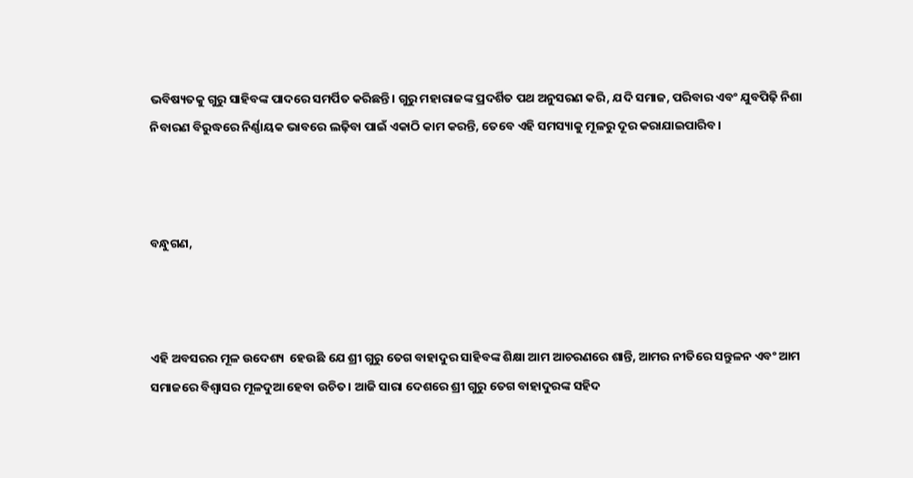ଭବିଷ୍ୟତକୁ ଗୁରୁ ସାହିବଙ୍କ ପାଦରେ ସମର୍ପିତ କରିଛନ୍ତି। ଗୁରୁ ମହାରାଜଙ୍କ ପ୍ରଦର୍ଶିତ ପଥ ଅନୁସରଣ କରି, ଯଦି ସମାଜ, ପରିବାର ଏବଂ ଯୁବପିଢ଼ି ନିଶା ନିବାରଣ ବିରୁଦ୍ଧରେ ନିର୍ଣ୍ଣାୟକ ଭାବରେ ଲଢ଼ିବା ପାଇଁ ଏକାଠି କାମ କରନ୍ତି, ତେବେ ଏହି ସମସ୍ୟାକୁ ମୂଳରୁ ଦୂର କରାଯାଇପାରିବ।



ବନ୍ଧୁଗଣ,



ଏହି ଅବସରର ମୂଳ ଉଦେଶ୍ୟ  ହେଉଛି ଯେ ଶ୍ରୀ ଗୁରୁ ତେଗ ବାହାଦୁର ସାହିବଙ୍କ ଶିକ୍ଷା ଆମ ଆଚରଣରେ ଶାନ୍ତି, ଆମର ନୀତିରେ ସନ୍ତୁଳନ ଏବଂ ଆମ ସମାଜରେ ବିଶ୍ୱାସର ମୂଳଦୁଆ ହେବା ଉଚିତ। ଆଜି ସାରା ଦେଶରେ ଶ୍ରୀ ଗୁରୁ ତେଗ ବାହାଦୁରଙ୍କ ସହିଦ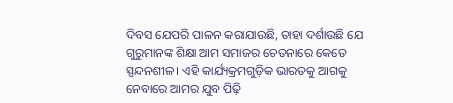ଦିବସ ଯେପରି ପାଳନ କରାଯାଉଛି, ତାହା ଦର୍ଶାଉଛି ଯେ ଗୁରୁମାନଙ୍କ ଶିକ୍ଷା ଆମ ସମାଜର ଚେତନାରେ କେତେ ସ୍ପନ୍ଦନଶୀଳ। ଏହି କାର୍ଯ୍ୟକ୍ରମଗୁଡ଼ିକ ଭାରତକୁ ଆଗକୁ ନେବାରେ ଆମର ଯୁବ ପିଢ଼ି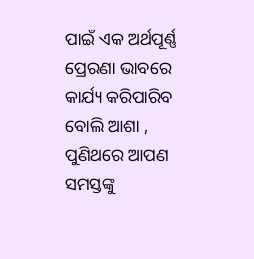ପାଇଁ ଏକ ଅର୍ଥପୂର୍ଣ୍ଣ ପ୍ରେରଣା ଭାବରେ କାର୍ଯ୍ୟ କରିପାରିବ ବୋଲି ଆଶା , ପୁଣିଥରେ ଆପଣ ସମସ୍ତଙ୍କୁ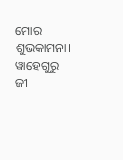ମୋର ଶୁଭକାମନା। ୱାହେଗୁରୁ ଜୀ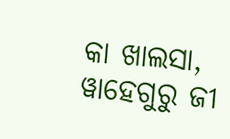କା ଖାଲସା, ୱାହେଗୁରୁ ଜୀ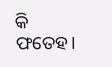କି ଫତେହ।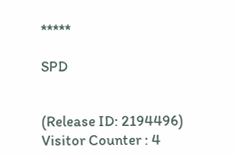*****

SPD


(Release ID: 2194496) Visitor Counter : 4